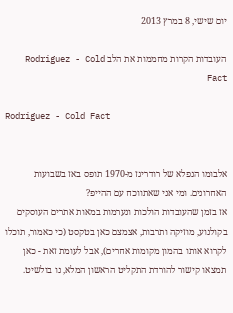יום שישי, 8 במרץ 2013

העובדות הקרות מחממות את הלב Rodriguez - Cold Fact

Rodriguez - Cold Fact


אלבומו הנפלא של רודריגז מ-1970 תופס באז בשבועות האחרונים. ומי אני שאתווכח עם ההייפ?
אז בזמן שהעובדות הולכות ונערמות במאות אתרים העוסקים בקולנוע, מוזיקה ותרבות, אצמצם כאן בטקסט (כי כאמור, תוכלו לקרוא אותו בהמון מקומות אחרים), אבל לעומת זאת - כאן תמצאו קישור להורדת התקליט הראשון המלא, נו בולשיט.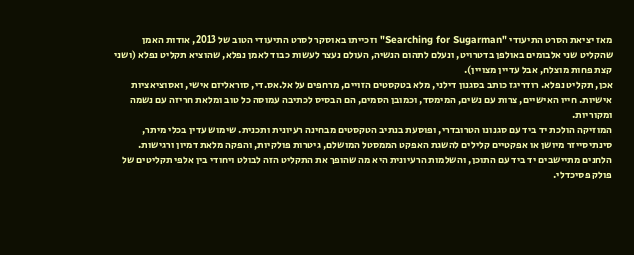מאז יציאת הסרט התיעודי "Searching for Sugarman" וזכייתו באוסקר לסרט התיעודי הטוב של 2013, אודות האמן שהקליט שני אלבומים באולפן בדטרויט, ונעלם לתהום הנשיה, העולם נעצר לעשות כבוד לאמן נפלא, שהוציא תקליט נפלא (ושני קצת פחות מוצלח, אבל עדיין מצויין).
אכן, תקליט נפלא. רודריגז כותב בסגנון דילני, מלא בטקסטים הזויים, מרחפים על אל.אס.די, סוראליזם אישי, ואסוציאציות אישיות. חייו האישיים, צרות עם נשים, המימסד, וכמובן הסמים, הם הבסיס לכתיבה עמוסה כל טוב ומלאת חריזה עם נשמה ומקוריות.
המוזיקה הולכת יד ביד עם סגנונו הטרובדרי, ופוסעת בנתיב הטקסטים מבחינה רעיונית ותכנית. שימוש עדין בכלי מיתר, סינתיסייזר מיושן או אפקטיים קלילים להשגת האפקט הממסטל המושלם, גיטרות פולקיות, והפקה מלאת דמיון ורגישות. הלחנים מתיישבים יד ביד עם התוכן, והשלמות הרעיונית היא מה שהופך את התקליט הזה לבולט ויחודי בין אלפי תקליטים של פולק פסיכדלי.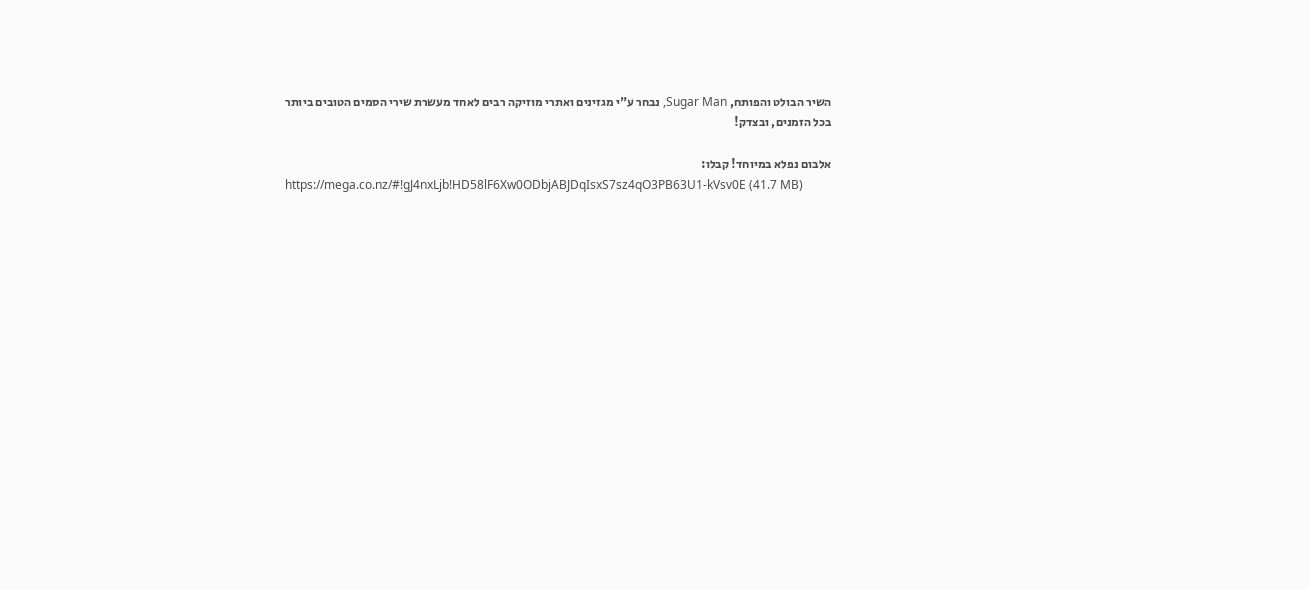השיר הבולט והפותח, Sugar Man, נבחר ע"י מגזינים ואתרי מוזיקה רבים לאחד מעשרת שירי הסמים הטובים ביותר בכל הזמנים, ובצדק!

אלבום נפלא במיוחד! קבלו:
https://mega.co.nz/#!gJ4nxLjb!HD58lF6Xw0ODbjABJDqIsxS7sz4qO3PB63U1-kVsv0E (41.7 MB)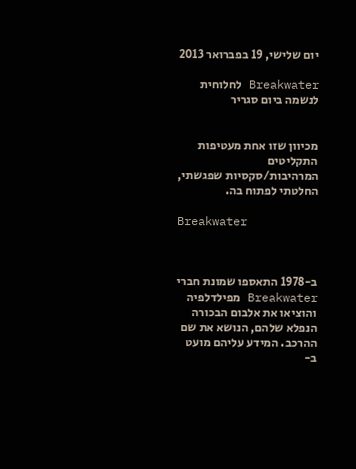יום שלישי, 19 בפברואר 2013

Breakwater לחלוחית לנשמה ביום סגריר


מכיוון שזו אחת מעטיפות התקליטים המרהיבות/סקסיות שפגשתי, החלטתי לפתוח בה.

Breakwater



ב-1978 התאספו שמונת חברי Breakwater מפילדלפיה והוציאו את אלבום הבכורה הנפלא שלהם, הנושא את שם ההרכב. המידע עליהם מועט ב-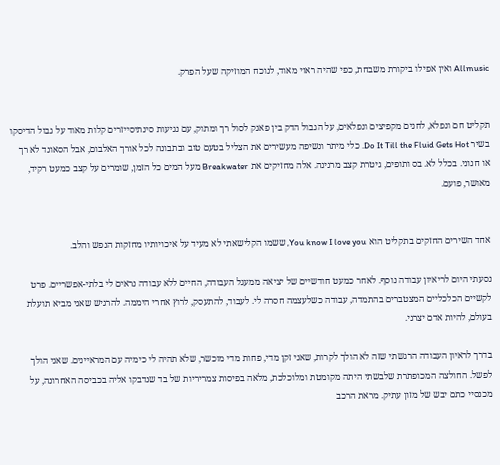Allmusic ואין אפילו ביקורת משבחת, כפי שהיה ראוי מאוד, לנוכח המוזיקה שעל הפרק.


תקליט חם ונפלא, לחנים מקפיצים ונפלאים, על הגבול הדק בין פאנק לסול רך ומתוק, עם נגיעות סינתיסייזרים קלות מאוד על גבול הדיסקו בשיר Do It Till the Fluid Gets Hot. כלי מיתר ונשיפה מעשירים את הצליל בטעם טוב ובתבונה לכל אורך האלבום, אבל הסאונד לא רך או חנוני. בכלל לא. בס ותופים, גיטרת קצב מרנינה. אלה מחזיקים את Breakwater מעל המים כל הזמן, שומרים על קצב כמעט רקיד, מאושר, פועם.


אחד השירים החזקים בתקליט הוא You know I love you, ששמו הקלישאתי לא מעיד על איכויותיו מחזקות הנפש והלב.

נסעתי היום לריאיון עבודה נוסף. לאחר כמעט חודשיים של יציאה ממעגל העבודה, החיים ללא עבודה נראים לי בלתי-אפשריים. פרט לקשיים הכלכליים המצטברים בהתמדה, עבודה כשלעצמה חסרה לי. לעבוד, להתעסק, לרוץ אחרי היממה. להרגיש שאני מביא תועלת בעולם, להיות אדם יצרני.

בדרך לראיון העבודה הרגשתי שזה לא הולך לקרות, שאני זקן מדי, פחות מדי מוכשר, שלא תהיה לי כימיה עם המראיינים. שאני הולך לפשל. החולצה המכופתרת שלבשתי היתה מקומטת ומלוכלכת, מלאה בפיסות צמריריות של בד שנדבקו אליה בכביסה האחרונה, על מכנסיי כתם יבש של מזון עתיק. מראת הרכב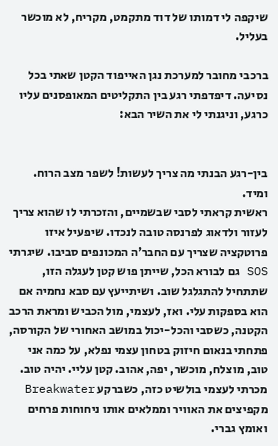שיקפה לי דמותו של דוד מתקמט, מקריח, לא מוכשר בעליל.

ברכבי מחובר למערכת נגן האייפוד הקטן שאתי בכל נסיעה. דיפדפתי רגע בין התקליטים המאופסנים עליו כרגע, וניגנתי לי את השיר הבא:


בין-רגע הבנתי מה צריך לעשות! לשפר מצב הרוח. ומיד.
ראשית קראתי לסבי שבשמיים, והזכרתי לו שהוא צריך לעזור ולדאוג לפרנסה טובה לנכדו. שיפעיל איזו פרוטקציה שצריך עם החבר'ה המכונפים סביבו. שיגרתי SOS גם לבורא הכל, שייתן פוש קטן לעגלה הזו, שתתחיל להתגלגל שוב. ושיתייעץ עם סבא נחמיה אם הוא בספקות עלי. ואז, לעצמי, מול הכביש ומראת הרכב הקטנה, כשסבי והכל-יכול במושב האחורי של הקורסה, פתחתי בנאום חיזוק בטחון עצמי נפלא, על כמה אני טוב, מוצלח, מוכשר, יפה, אהוב. קטן עליי. יהיה טוב. מכרתי לעצמי בולשיט כזה, כשברקע Breakwater מקפיצים את האוויר וממלאים אותו ניחוחות פרחים ואומץ גברי.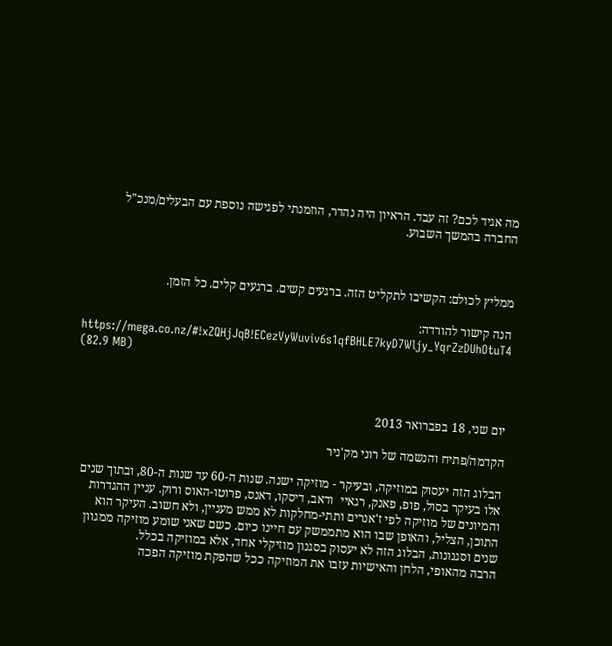מה אגיד לכם? זה עבד. הראיון היה נהדר, הוזמנתי לפגישה נוספת עם הבעלים/מנכ"ל החברה בהמשך השבוע.



ממליץ לכולם: הקשיבו לתקליט הזה. ברגעים קשים. ברגעים קלים. כל הזמן.

הנה קישור להורדה:
https://mega.co.nz/#!xZQHjJqB!ECezVyWuviv6s1qfBHLE7kyD7Wljy_YqrZzDUhOtuT4
(82.9 MB)



יום שני, 18 בפברואר 2013

הקדמה/פתיח והנשמה של רוני מק'ניר

הבלוג הזה יעסוק במוזיקה, ובעיקר - מוזיקה ישנה. שנות ה-60 עד שנות ה-80, ובתוך שנים אלו בעיקר בסול, פופ, פאנק, רגאיי  ודאב, דיסקו, דאנס, פרוטו-האוס ורוק. עניין ההגדרות והמיונים של מוזיקה לפי ז'אנרים ותתי-מחלקות לא ממש מעניין, ולא חשוב. העיקר הוא התוכן, הצליל, והאופן שבו הוא מתממשק עם חיינו כיום. כשם שאני שומע מוזיקה ממגוון שנים וסגנונות, הבלוג הזה לא יעסוק בסגנון מוזיקלי אחד, אלא במוזיקה בכלל.
הרבה מהאופי, הלחן והאישיות עזבו את המוזיקה ככל שהפקת מוזיקה הפכה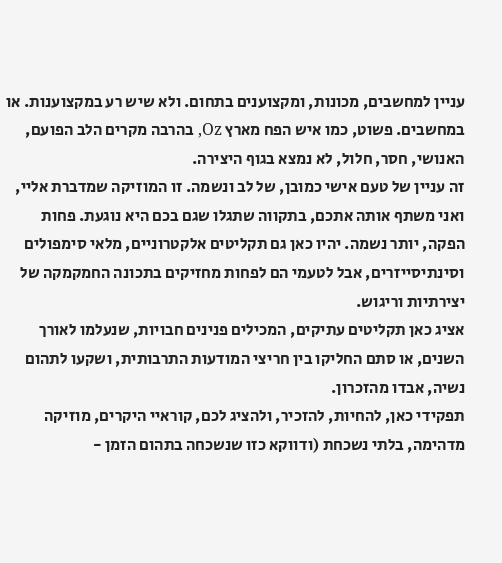עניין למחשבים, מכונות, ומקצוענים בתחום. ולא שיש רע במקצוענות. או במחשבים. פשוט, כמו איש הפח מארץ Oz, בהרבה מקרים הלב הפועם, האנושי, חסר, חלול, לא נמצא בגוף היצירה.
זה עניין של טעם אישי כמובן, של לב ונשמה. זו המוזיקה שמדברת אליי, ואני משתף אותה אתכם, בתקווה שתגלו שגם בכם היא נוגעת. פחות הפקה, יותר נשמה. יהיו כאן גם תקליטים אלקטרוניים, מלאי סימפולים וסינתיסייזרים, אבל לטעמי הם לפחות מחזיקים בתכונה החמקמקה של יצירתיות וריגוש.
אציג כאן תקליטים עתיקים, המכילים פנינים חבויות, שנעלמו לאורך השנים, או סתם החליקו בין חריצי המודעות התרבותית, ושקעו לתהום נשיה, אבדו מהזכרון.
תפקידי כאן, להחיות, להזכיר, ולהציג לכם, קוראיי היקרים, מוזיקה מדהימה, בלתי נשכחת (ודווקא כזו שנשכחה בתהום הזמן -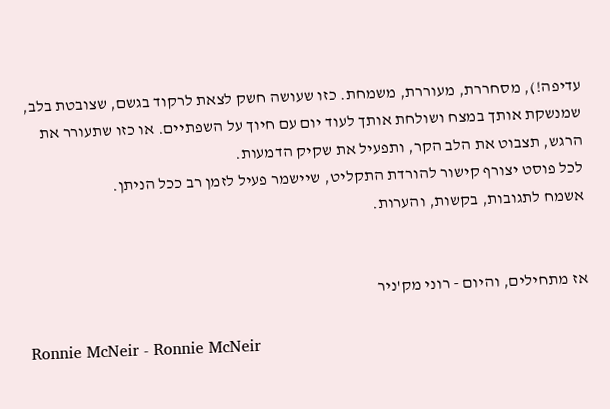עדיפה!), מסחררת, מעוררת, משמחת. כזו שעושה חשק לצאת לרקוד בגשם, שצובטת בלב, שמנשקת אותך במצח ושולחת אותך לעוד יום עם חיוך על השפתיים. או כזו שתעורר את הרגש, תצבוט את הלב הקר, ותפעיל את שקיק הדמעות.
לכל פוסט יצורף קישור להורדת התקליט, שיישמר פעיל לזמן רב ככל הניתן.
אשמח לתגובות, בקשות, והערות.


אז מתחילים, והיום - רוני מק'ניר

Ronnie McNeir - Ronnie McNeir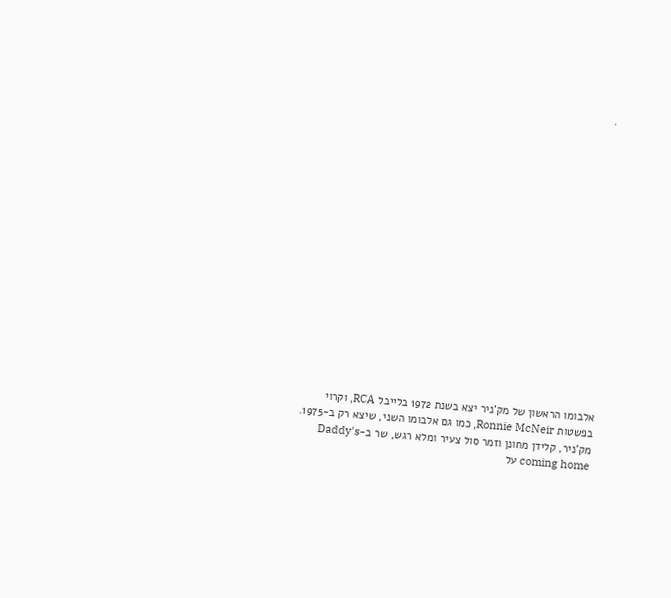.

















אלבומו הראשון של מק'ניר יצא בשנת 1972 בלייבל RCA, וקרוי בפשטות Ronnie McNeir, כמו גם אלבומו השני, שיצא רק ב-1975. מק'ניר, קלידן מחונן וזמר סול צעיר ומלא רגש, שר ב-Daddy's coming home על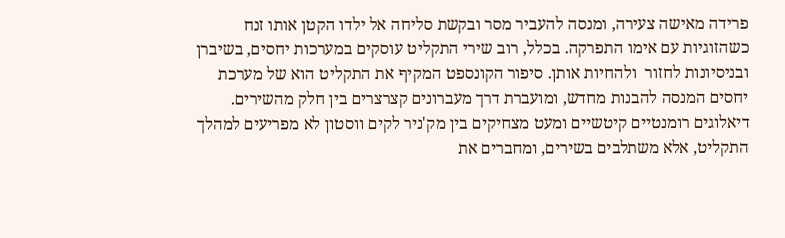פרידה מאישה צעירה, ומנסה להעביר מסר ובקשת סליחה אל ילדו הקטן אותו זנח כשהזוגיות עם אימו התפרקה. בכלל, רוב שירי התקליט עוסקים במערכות יחסים, בשיברן ובניסיונות לחזור  ולהחיות אותן. סיפור הקונספט המקיף את התקליט הוא של מערכת יחסים המנסה להבנות מחדש, ומועברת דרך מעברונים קצרצרים בין חלק מהשירים. דיאלוגים רומנטיים קיטשיים ומעט מצחיקים בין מק'ניר לקים ווסטון לא מפריעים למהלך התקליט, אלא משתלבים בשירים, ומחברים את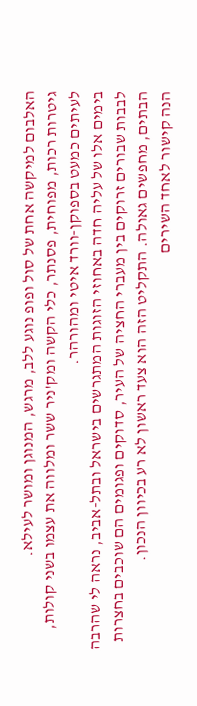האלבום למיקשה אחת של סול ופופ נוגע ללב, מרגש, המנוגן ומושר לעילא.
גיטרות רכות, מפוחית, פסנתר, כלי הקשה ומק'ניר ששר ומלווה את עצמו בשני קולות, לעיתים כמעט בספוקן-וורד איטי ומהורהר.
בימים אלו של עליה חדה באחוזי הזוגות המתגרשים בישראל ובתל-אביב, נראה לי שהרבה לבבות שבורים זרוקים בין מעברי החציה של העיר, סדוקים ופגומים הם שוכבים בחצרות הבתים, מחפשים גאולה. התקליט הזה הוא צעד ראשון לא רע בכיוון הנכון.
הנה קישור לאחד השירים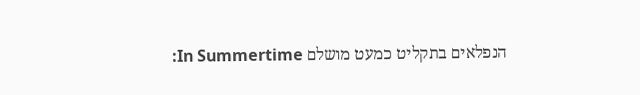הנפלאים בתקליט כמעט מושלם In Summertime: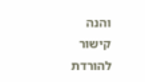והנה קישור להורדת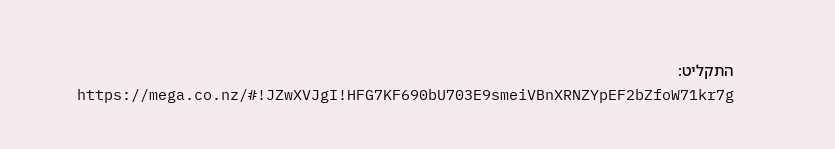התקליט:
https://mega.co.nz/#!JZwXVJgI!HFG7KF690bU703E9smeiVBnXRNZYpEF2bZfoW71kr7g